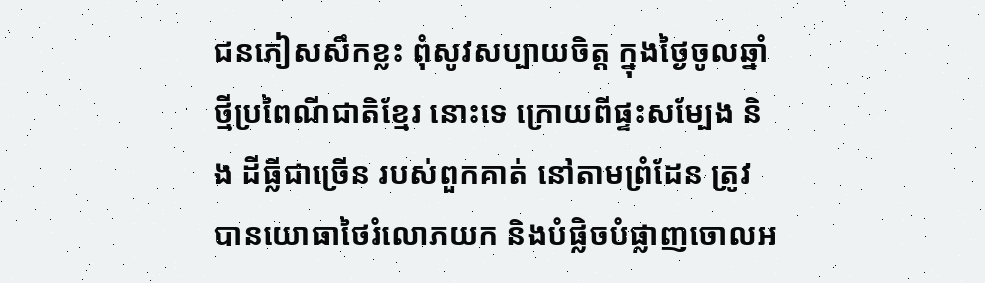ជនភៀសសឹកខ្លះ ពុំសូវសប្បាយចិត្ត ក្នុងថ្ងៃចូលឆ្នាំថ្មីប្រពៃណីជាតិខ្មែរ នោះទេ ក្រោយពីផ្ទះសម្បែង និង ដីធ្លីជាច្រើន របស់ពួកគាត់ នៅតាមព្រំដែន ត្រូវបានយោធាថៃរំលោភយក និងបំផ្លិចបំផ្លាញចោលអ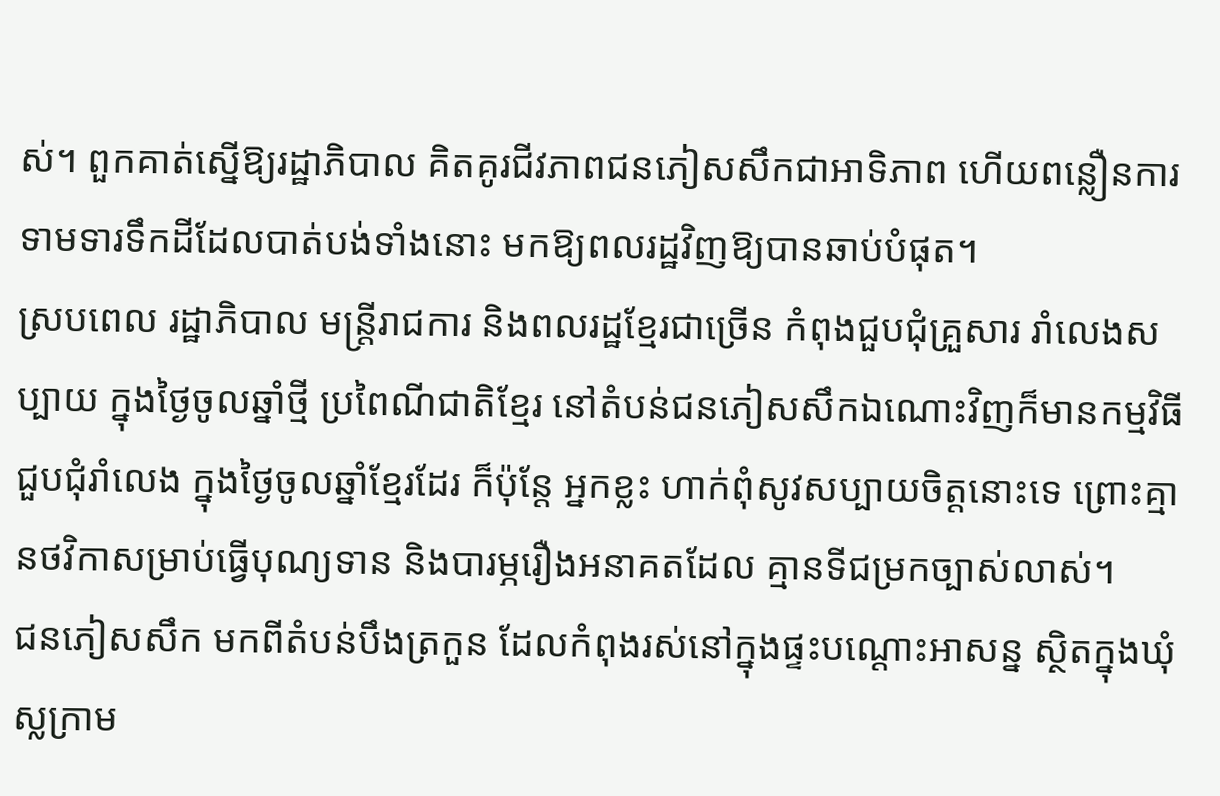ស់។ ពួកគាត់ស្នើឱ្យរដ្ឋាភិបាល គិតគូរជីវភាពជនភៀសសឹកជាអាទិភាព ហើយពន្លឿនការទាមទារទឹកដីដែលបាត់បង់ទាំងនោះ មកឱ្យពលរដ្ឋវិញឱ្យបានឆាប់បំផុត។
ស្របពេល រដ្ឋាភិបាល មន្ត្រីរាជការ និងពលរដ្ឋខ្មែរជាច្រើន កំពុងជួបជុំគ្រួសារ រាំលេងសប្បាយ ក្នុងថ្ងៃចូលឆ្នាំថ្មី ប្រពៃណីជាតិខ្មែរ នៅតំបន់ជនភៀសសឹកឯណោះវិញក៏មានកម្មវិធីជួបជុំរាំលេង ក្នុងថ្ងៃចូលឆ្នាំខ្មែរដែរ ក៏ប៉ុន្តែ អ្នកខ្លះ ហាក់ពុំសូវសប្បាយចិត្តនោះទេ ព្រោះគ្មានថវិកាសម្រាប់ធ្វើបុណ្យទាន និងបារម្ភរឿងអនាគតដែល គ្មានទីជម្រកច្បាស់លាស់។
ជនភៀសសឹក មកពីតំបន់បឹងត្រកួន ដែលកំពុងរស់នៅក្នុងផ្ទះបណ្ដោះអាសន្ន ស្ថិតក្នុងឃុំស្លក្រាម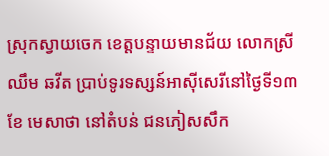ស្រុកស្វាយចេក ខេត្តបន្ទាយមានជ័យ លោកស្រី ឈឹម ឆវីត ប្រាប់ទូរទស្សន៍អាស៊ីសេរីនៅថ្ងៃទី១៣ ខែ មេសាថា នៅតំបន់ ជនភៀសសឹក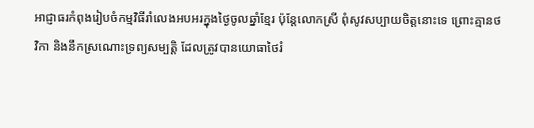អាជ្ញាធរកំពុងរៀបចំកម្មវិធីរាំលេងអបអរក្នុងថ្ងៃចូលឆ្នាំខ្មែរ ប៉ុន្តែលោកស្រី ពុំសូវសប្បាយចិត្តនោះទេ ព្រោះគ្មានថវិកា និងនឹកស្រណោះទ្រព្យសម្បត្តិ ដែលត្រូវបានយោធាថៃរំ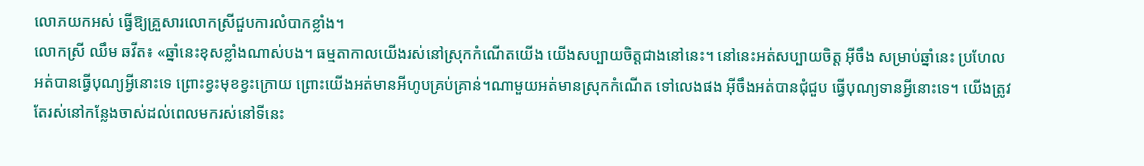លោភយកអស់ ធ្វើឱ្យគ្រួសារលោកស្រីជួបការលំបាកខ្លាំង។
លោកស្រី ឈឹម ឆវីត៖ «ឆ្នាំនេះខុសខ្លាំងណាស់បង។ ធម្មតាកាលយើងរស់នៅស្រុកកំណើតយើង យើងសប្បាយចិត្តជាងនៅនេះ។ នៅនេះអត់សប្បាយចិត្ត អ៊ីចឹង សម្រាប់ឆ្នាំនេះ ប្រហែលអត់បានធ្វើបុណ្យអ្វីនោះទេ ព្រោះខ្វះមុខខ្វះក្រោយ ព្រោះយើងអត់មានអីហូបគ្រប់គ្រាន់។ណាមួយអត់មានស្រុកកំណើត ទៅលេងផង អ៊ីចឹងអត់បានជុំជួប ធ្វើបុណ្យទានអ្វីនោះទេ។ យើងត្រូវតែរស់នៅកន្លែងចាស់ដល់ពេលមករស់នៅទីនេះ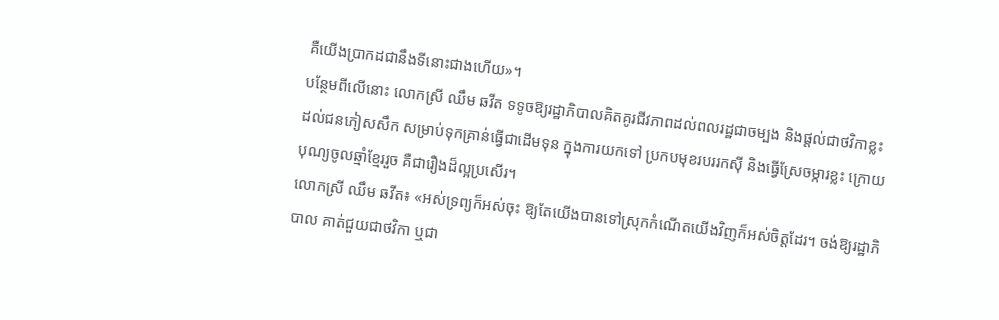គឺយើងប្រាកដជានឹងទីនោះជាងហើយ»។
បន្ថែមពីលើនោះ លោកស្រី ឈឹម ឆវីត ទទូចឱ្យរដ្ឋាភិបាលគិតគូរជីវភាពដល់ពលរដ្ឋជាចម្បង និងផ្ដល់ជាថវិកាខ្លះ ដល់ជនភៀសសឹក សម្រាប់ទុកគ្រាន់ធ្វើជាដើមទុន ក្នុងការយកទៅ ប្រកបមុខរបររកស៊ី និងធ្វើស្រែចម្ការខ្លះ ក្រោយបុណ្យចូលឆ្មាំខ្មែររួច គឺជារឿងដ៏ល្អប្រសើរ។
លោកស្រី ឈឹម ឆវីត៖ «អស់ទ្រព្យក៏អស់ចុះ ឱ្យតែយើងបានទៅស្រុកកំណើតយើងវិញក៏អស់ចិត្តដែរ។ ចង់ឱ្យរដ្ឋាភិបាល គាត់ជួយជាថវិកា ឬជា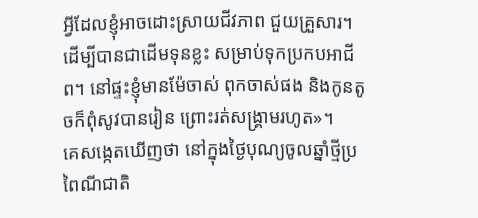អ្វីដែលខ្ញុំអាចដោះស្រាយជីវភាព ជួយគ្រួសារ។ ដើម្បីបានជាដើមទុនខ្លះ សម្រាប់ទុកប្រកបអាជីព។ នៅផ្ទះខ្ញុំមានម៉ែចាស់ ពុកចាស់ផង និងកូនតូចក៏ពុំសូវបានរៀន ព្រោះរត់សង្គ្រាមរហូត»។
គេសង្កេតឃើញថា នៅក្នុងថ្ងៃបុណ្យចូលឆ្នាំថ្មីប្រពៃណីជាតិ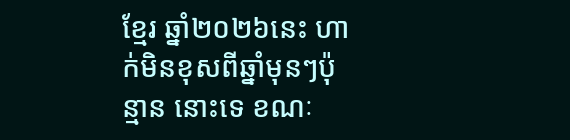ខ្មែរ ឆ្នាំ២០២៦នេះ ហាក់មិនខុសពីឆ្នាំមុនៗប៉ុន្មាន នោះទេ ខណៈ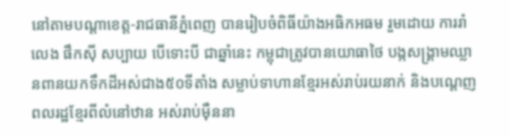នៅតាមបណ្ដាខេត្ត-រាជធានីភ្នំពេញ បានរៀបចំពិធីយ៉ាងអធិកអធម រួមដោយ ការរាំលេង ផឹកស៊ី សប្បាយ បើទោះបី ជាឆ្នាំនេះ កម្ពុជាត្រូវបានយោធាថៃ បង្កសង្គ្រាមឈ្លានពានយកទឹកដីអស់ជាង៥០ទីតាំង សម្លាប់ទាហានខ្មែរអស់រាប់រយនាក់ និងបណ្ដេញពលរដ្ឋខ្មែរពីលំនៅឋាន អស់រាប់ម៉ឺននា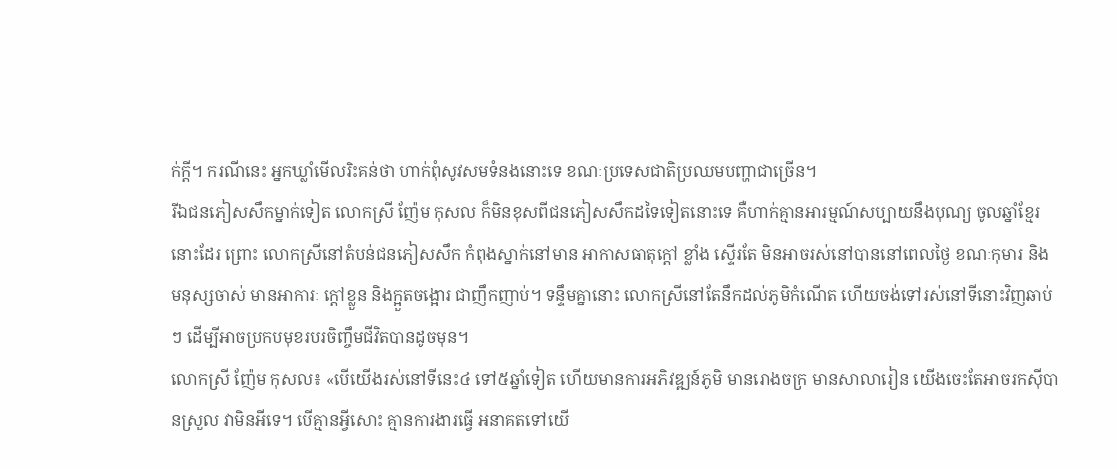ក់ក្ដី។ ករណីនេះ អ្នកឃ្លាំមើលរិះគន់ថា ហាក់ពុំសូវសមទំនងនោះទេ ខណៈប្រទេសជាតិប្រឈមបញ្ហាជាច្រើន។
រីឯជនភៀសសឹកម្នាក់ទៀត លោកស្រី ញ៉ែម កុសល ក៏មិនខុសពីជនភៀសសឹកដទៃទៀតនោះទេ គឺហាក់គ្មានអារម្មណ៍សប្បាយនឹងបុណ្យ ចូលឆ្នាំខ្មែរនោះដែរ ព្រោះ លោកស្រីនៅតំបន់ជនភៀសសឹក កំពុងស្នាក់នៅមាន អាកាសធាតុក្ដៅ ខ្លាំង ស្ទើរតែ មិនអាចរស់នៅបាននៅពេលថ្ងៃ ខណៈកុមារ និងមនុស្សចាស់ មានអាការៈ ក្ដៅខ្លួន និងក្អួតចង្អោរ ជាញឹកញាប់។ ទន្ទឹមគ្នានោះ លោកស្រីនៅតែនឹកដល់ភូមិកំណើត ហើយចង់ទៅរស់នៅទីនោះវិញឆាប់ៗ ដើម្បីអាចប្រកបមុខរបរចិញ្ចឹមជីវិតបានដូចមុន។
លោកស្រី ញ៉ែម កុសល៖ «បើយើងរស់នៅទីនេះ៤ ទៅ៥ឆ្នាំទៀត ហើយមានការអភិវឌ្ឍន៍ភូមិ មានរោងចក្រ មានសាលារៀន យើងចេះតែអាចរកស៊ីបានស្រួល វាមិនអីទេ។ បើគ្មានអ្វីសោះ គ្មានការងារធ្វើ អនាគតទៅយើ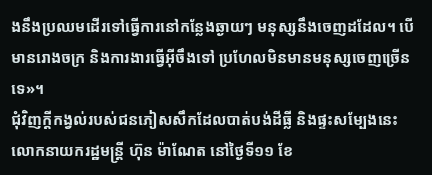ងនឹងប្រឈមដើរទៅធ្វើការនៅកន្លែងឆ្ងាយៗ មនុស្សនឹងចេញដដែល។ បើមានរោងចក្រ និងការងារធ្វើអ៊ីចឹងទៅ ប្រហែលមិនមានមនុស្សចេញច្រើនទេ»។
ជុំវិញក្ដីកង្វល់របស់ជនភៀសសឹកដែលបាត់បង់ដីធ្លី និងផ្ទះសម្បែងនេះ លោកនាយករដ្ឋមន្ត្រី ហ៊ុន ម៉ាណែត នៅថ្ងៃទី១១ ខែ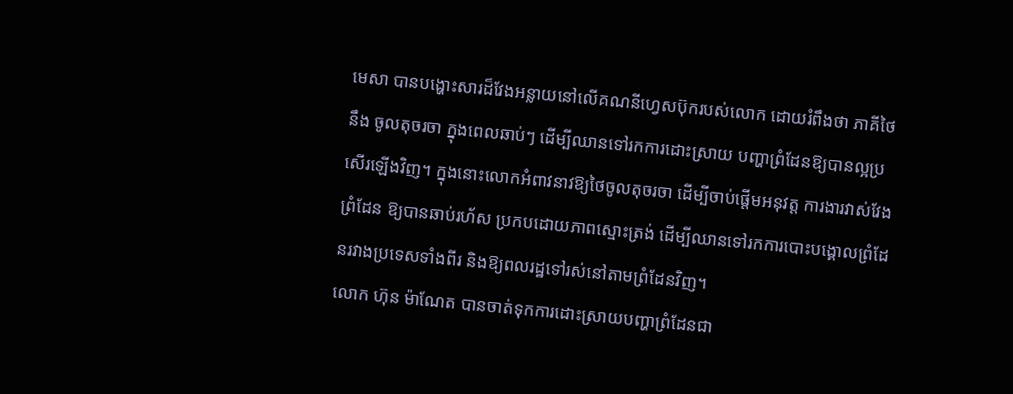មេសា បានបង្ហោះសារដ៏វែងអន្លាយនៅលើគណនីហ្វេសប៊ុករបស់លោក ដោយរំពឹងថា ភាគីថៃនឹង ចូលតុចរចា ក្នុងពេលឆាប់ៗ ដើម្បីឈានទៅរកការដោះស្រាយ បញ្ហាព្រំដែនឱ្យបានល្អប្រសើរឡើងវិញ។ ក្នុងនោះលោកអំពាវនាវឱ្យថៃចូលតុចរចា ដើម្បីចាប់ផ្ដើមអនុវត្ត ការងារវាស់វែងព្រំដែន ឱ្យបានឆាប់រហ័ស ប្រកបដោយភាពស្មោះត្រង់ ដើម្បីឈានទៅរកការបោះបង្គោលព្រំដែនរវាងប្រទេសទាំងពីរ និងឱ្យពលរដ្ឋទៅរស់នៅតាមព្រំដែនវិញ។
លោក ហ៊ុន ម៉ាណែត បានចាត់ទុកការដោះស្រាយបញ្ហាព្រំដែនជា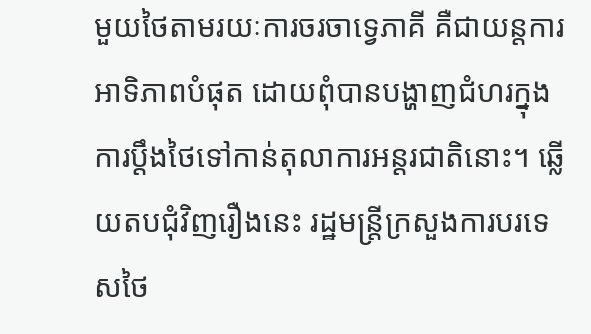មួយថៃតាមរយៈការចរចាទ្វេភាគី គឺជាយន្តការអាទិភាពបំផុត ដោយពុំបានបង្ហាញជំហរក្នុងការប្ដឹងថៃទៅកាន់តុលាការអន្តរជាតិនោះ។ ឆ្លើយតបជុំវិញរឿងនេះ រដ្ឋមន្ត្រីក្រសួងការបរទេសថៃ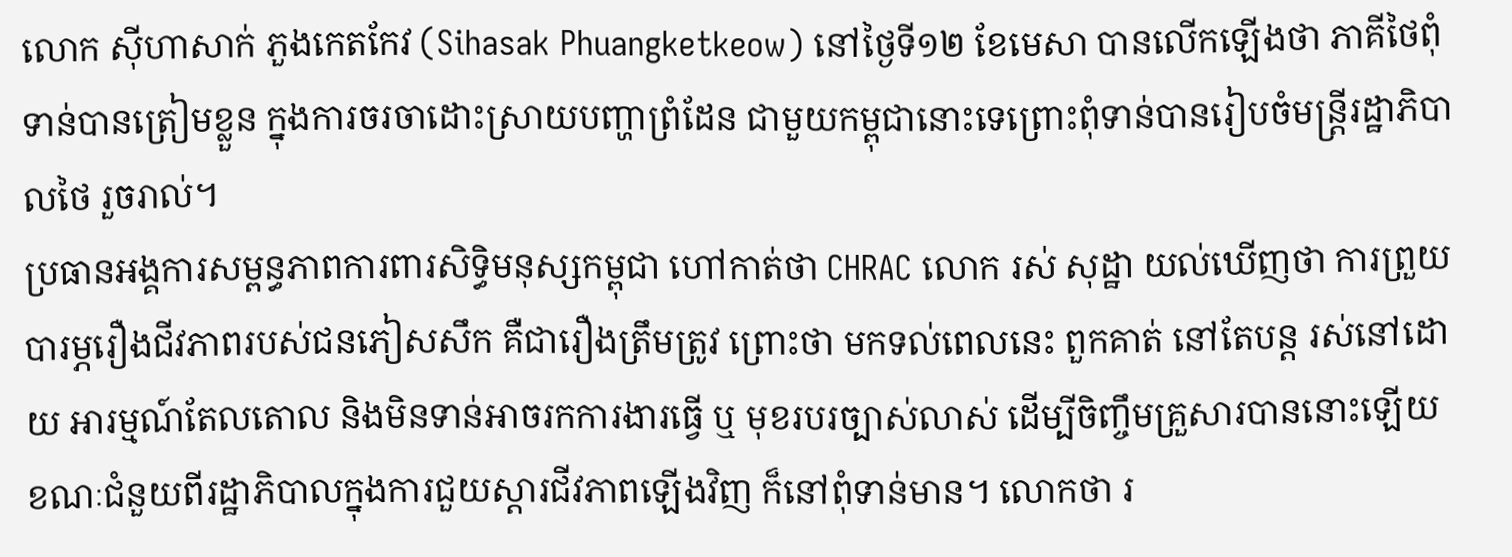លោក ស៊ីហាសាក់ ភួងកេតកែវ (Sihasak Phuangketkeow) នៅថ្ងៃទី១២ ខែមេសា បានលើកឡើងថា ភាគីថៃពុំទាន់បានត្រៀមខ្លួន ក្នុងការចរចាដោះស្រាយបញ្ហាព្រំដែន ជាមួយកម្ពុជានោះទេព្រោះពុំទាន់បានរៀបចំមន្ត្រីរដ្ឋាភិបាលថៃ រួចរាល់។
ប្រធានអង្គការសម្ពន្ធភាពការពារសិទ្ធិមនុស្សកម្ពុជា ហៅកាត់ថា CHRAC លោក រស់ សុដ្ឋា យល់ឃើញថា ការព្រួយបារម្ភរឿងជីវភាពរបស់ជនភៀសសឹក គឺជារឿងត្រឹមត្រូវ ព្រោះថា មកទល់ពេលនេះ ពួកគាត់ នៅតែបន្ត រស់នៅដោយ អារម្មណ៍តែលតោល និងមិនទាន់អាចរកការងារធ្វើ ឬ មុខរបរច្បាស់លាស់ ដើម្បីចិញ្ចឹមគ្រួសារបាននោះឡើយ ខណៈជំនួយពីរដ្ឋាភិបាលក្នុងការជួយស្ដារជីវភាពឡើងវិញ ក៏នៅពុំទាន់មាន។ លោកថា រ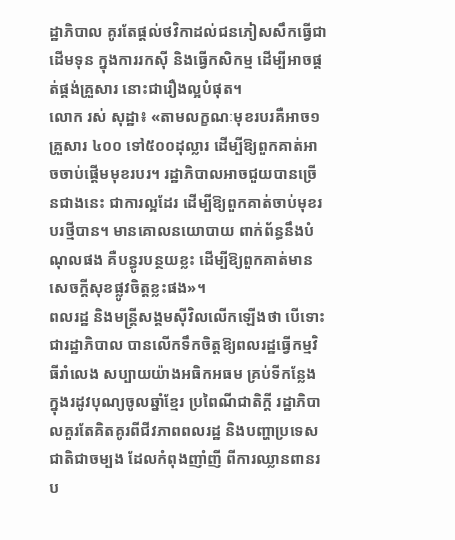ដ្ឋាភិបាល គូរតែផ្ដល់ថវិកាដល់ជនភៀសសឹកធ្វើជាដើមទុន ក្នុងការរកស៊ី និងធ្វើកសិកម្ម ដើម្បីអាចផ្គត់ផ្គង់គ្រួសារ នោះជារឿងល្អបំផុត។
លោក រស់ សុដ្ឋា៖ «តាមលក្ខណៈមុខរបរគឺអាច១គ្រួសារ ៤០០ ទៅ៥០០ដុល្លារ ដើម្បីឱ្យពួកគាត់អាចចាប់ផ្ដើមមុខរបរ។ រដ្ឋាភិបាលអាចជួយបានច្រើនជាងនេះ ជាការល្អដែរ ដើម្បីឱ្យពួកគាត់ចាប់មុខរបរថ្មីបាន។ មានគោលនយោបាយ ពាក់ព័ន្ធនឹងបំណុលផង គឺបន្ធូរបន្ថយខ្លះ ដើម្បីឱ្យពួកគាត់មានសេចក្ដីសុខផ្លូវចិត្តខ្លះផង»។
ពលរដ្ឋ និងមន្ត្រីសង្គមស៊ីវិលលើកឡើងថា បើទោះជារដ្ឋាភិបាល បានលើកទឹកចិត្តឱ្យពលរដ្ឋធ្វើកម្មវិធីរាំលេង សប្បាយយ៉ាងអធិកអធម គ្រប់ទីកន្លែង ក្នុងរដូវបុណ្យចូលឆ្នាំខ្មែរ ប្រពៃណីជាតិក្ដី រដ្ឋាភិបាលគួរតែគិតគូរពីជីវភាពពលរដ្ឋ និងបញ្ហាប្រទេសជាតិជាចម្បង ដែលកំពុងញាំញី ពីការឈ្លានពានរប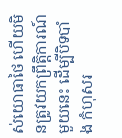ស់យោធាថៃ ហើយមិនត្រូវយកព្រឹត្តិការណ៍មួយនេះ ដើម្បីបិទបាំង កំហុសរ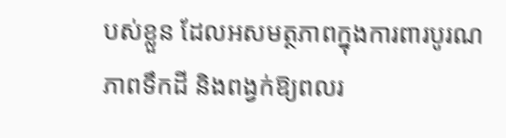បស់ខ្លួន ដែលអសមត្ថភាពក្នុងការពារបូរណភាពទឹកដី និងពង្វក់ឱ្យពលរ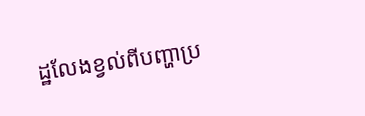ដ្ឋលែងខ្វល់ពីបញ្ហាប្រ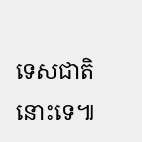ទេសជាតិនោះទេ៕